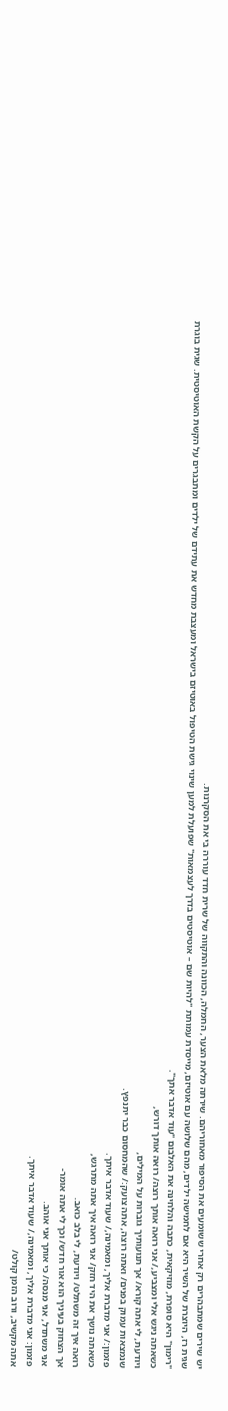יש שירים שמתבהרים רק אחרי ששומעים את הסיפור מאחוריהם. שירתה מלאת הצער, החמלה, הכוונה והתקווה של שרית חדד עוררה בי את הסקרנות.
שגית רז, היוצרת של השיר היא אם לחמישה ילדים, מהם שלושה עם אוטיזם, מייסדת עמותת "להיות שם – אוטיסטים בדרך לעצמאות" שפועלת למען שינוי גישת הטיפול באוטיזם בישראל ומעצבת מחדש את עתידם של ילדים ומתבגרים על הקשת האוטיסטית. שגית בוגרת "רימון" היא סופרת, מוזיקאית, כתבה והלחינה את האלבום "עוד אדבר אתך".
כשאתה ניגש אלי ומצביע,/ אני רואה אותך רוצה/ רואה אותך דורש,
ויודעת, לי אתה קורא/ אך תנועותיך גוברות על המילים,
שנמצאות עמוק בפנים/ ואתה רוצה, אתה צועק:/ שהמחסום כבר יתנפץ.
פזמון:/ אני מדברת אליך, ומאמינה,/ שעוד אדבר איתך.
כשאתה נושך את היד חזק/ אני רואה איך אתה מתרגש,
רואה איך זה משתלט/ ויודעת, לי בלב כואב.
אך הצחוק בעיניך הוא אור חדש/ וכך לי אתה אומר-
אני משתדל, אני מנסה/ כי אותך אני אוהב.
פזמון: אני מדברת אליך, ומאמינה,/ שעוד אדבר איתך.
אתה מקשיב, ורוב הזמן קולט/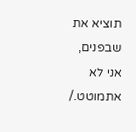תוציא את שבפנים,
אני לא אתמוטט./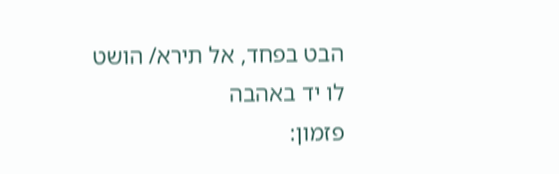הבט בפחד, אל תירא/ הושט לו יד באהבה
פזמון: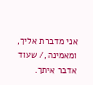אני מדברת אליך, ומאמינה,/ שעוד אדבר איתך.